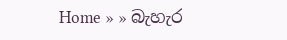Home » » බැහැර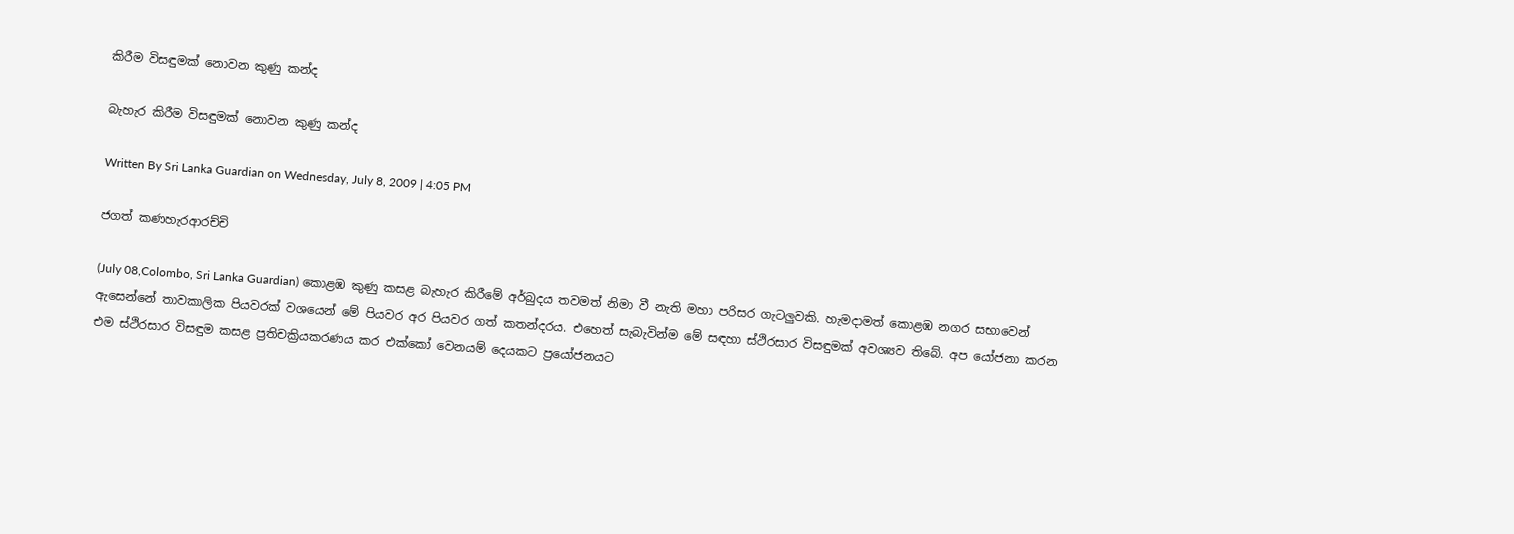කිරීම විසඳුමක්‌ නොවන කුණු කන්ද

බැහැර කිරීම විසඳුමක්‌ නොවන කුණු කන්ද

Written By Sri Lanka Guardian on Wednesday, July 8, 2009 | 4:05 PM

ජගත් කණහැරආරච්චි

(July 08,Colombo, Sri Lanka Guardian) කොළඹ කුණු කසළ බැහැර කිරීමේ අර්බුදය තවමත් නිමා වී නැති මහා පරිසර ගැටලුවකි. හැමදාමත් කොළඹ නගර සභාවෙන් ඇසෙන්නේ තාවකාලික පියවරක්‌ වශයෙන් මේ පියවර අර පියවර ගත් කතන්දරය. එහෙත් සැබැවින්ම මේ සඳහා ස්‌ථිරසාර විසඳුමක්‌ අවශ්‍යව තිබේ. අප යෝජනා කරන එම ස්‌ථිරසාර විසඳුම කසළ ප්‍රතිචක්‍රියකරණය කර එක්‌කෝ වෙනයම් දෙයකට ප්‍රයෝජනයට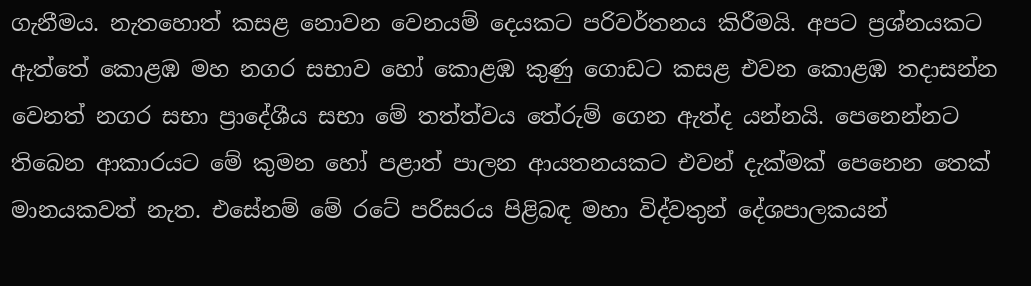ගැනීමය. නැතහොත් කසළ නොවන වෙනයම් දෙයකට පරිවර්තනය කිරීමයි. අපට ප්‍රශ්නයකට ඇත්තේ කොළඹ මහ නගර සභාව හෝ කොළඹ කුණු ගොඩට කසළ එවන කොළඹ තදාසන්න වෙනත් නගර සභා ප්‍රාදේශීය සභා මේ තත්ත්වය තේරුම් ගෙන ඇත්ද යන්නයි. පෙනෙන්නට තිබෙන ආකාරයට මේ කුමන හෝ පළාත් පාලන ආයතනයකට එවන් දැක්‌මක්‌ පෙනෙන තෙක්‌ මානයකවත් නැත. එසේනම් මේ රටේ පරිසරය පිළිබඳ මහා විද්වතුන් දේශපාලකයන්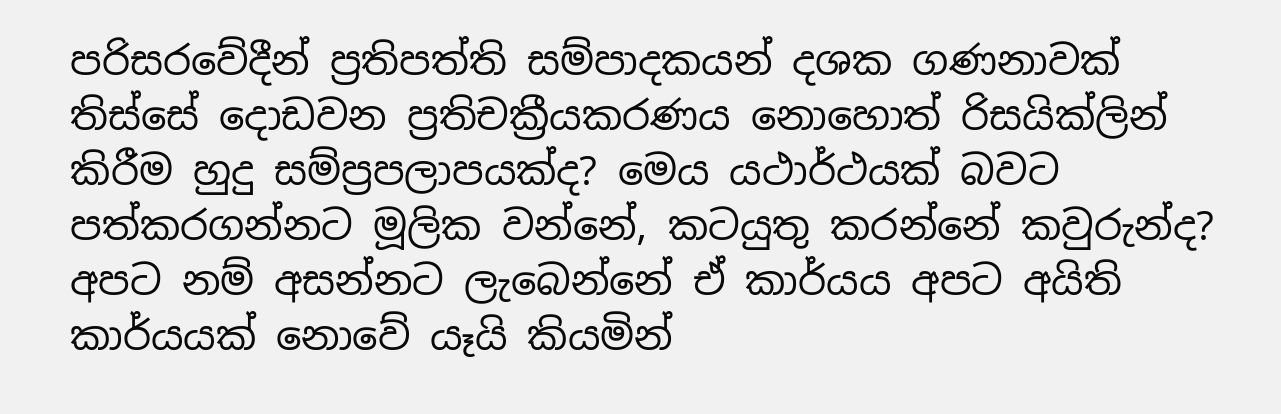පරිසරවේදීන් ප්‍රතිපත්ති සම්පාදකයන් දශක ගණනාවක්‌ තිස්‌සේ දොඩවන ප්‍රතිචක්‍රීයකරණය නොහොත් රිසයික්‌ලින් කිරීම හුදු සම්ප්‍රපලාපයක්‌ද? මෙය යථාර්ථයක්‌ බවට පත්කරගන්නට මූලික වන්නේ, කටයුතු කරන්නේ කවුරුන්ද? අපට නම් අසන්නට ලැබෙන්නේ ඒ කාර්යය අපට අයිති කාර්යයක්‌ නොවේ යෑයි කියමින්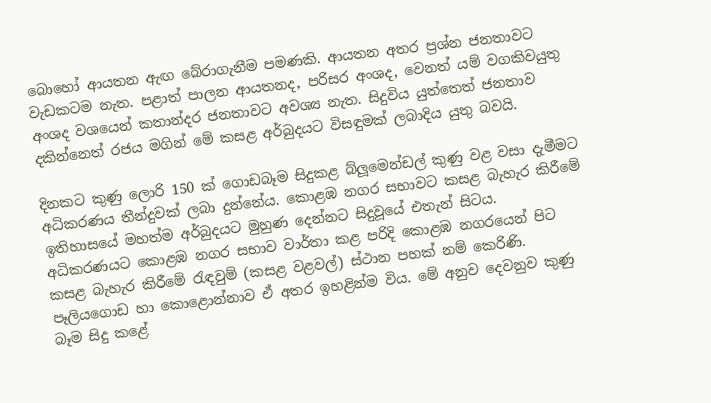බොහෝ ආයතන ඇඟ බේරාගැනීම පමණකි. ආයතන අතර ප්‍රශ්න ජනතාවට වැඩකටම නැත. පළාත් පාලන ආයතනද, පරිසර අංශද, වෙනත් යම් වගකිවයුතු අංශද වශයෙන් කතාන්දර ජනතාවට අවශ්‍ය නැත. සිදුවිය යුත්තෙත් ජනතාව දකින්නෙත් රජය මගින් මේ කසළ අර්බුදයට විසඳුමක්‌ ලබාදිය යුතු බවයි.

දිනකට කුණු ලොරි 150 ක්‌ ගොඩබෑම සිදුකළ බ්ලූමෙන්ඩල් කුණු වළ වසා දැමීමට අධිකරණය තීන්දුවක්‌ ලබා දුන්නේය. කොළඹ නගර සභාවට කසළ බැහැර කිරීමේ ඉතිහාසයේ මහත්ම අර්බුදයට මුහුණ දෙන්නට සිදුවූයේ එතැන් සිටය. අධිකරණයට කොළඹ නගර සභාව වාර්තා කළ පරිදි කොළඹ නගරයෙන් පිට කසළ බැහැර කිරීමේ රැඳවුම් (කසළ වළවල්) ස්‌ථාන පහක්‌ නම් කෙරිණි. පෑලියගොඩ හා කොළොන්නාව ඒ අතර ඉහළින්ම විය. මේ අනුව දෙවනුව කුණු බෑම සිදු කළේ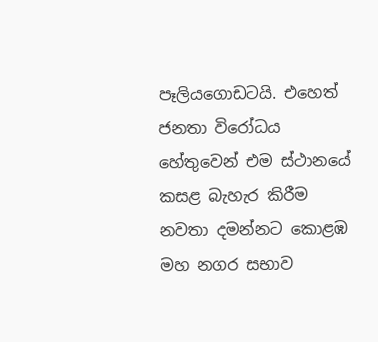පෑලියගොඩටයි. එහෙත් ජනතා විරෝධය හේතුවෙන් එම ස්‌ථානයේ කසළ බැහැර කිරීම නවතා දමන්නට කොළඹ මහ නගර සභාව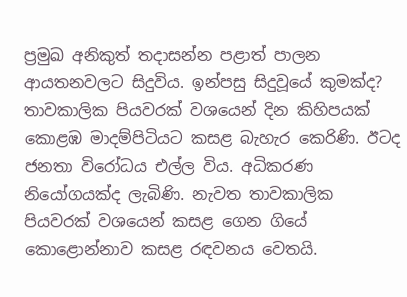ප්‍රමුඛ අනිකුත් තදාසන්න පළාත් පාලන ආයතනවලට සිදුවිය. ඉන්පසු සිදුවූයේ කුමක්‌ද? තාවකාලික පියවරක්‌ වශයෙන් දින කිහිපයක්‌ කොළඹ මාදම්පිටියට කසළ බැහැර කෙරිණි. ඊටද ජනතා විරෝධය එල්ල විය. අධිකරණ නියෝගයක්‌ද ලැබිණි. නැවත තාවකාලික පියවරක්‌ වශයෙන් කසළ ගෙන ගියේ කොළොන්නාව කසළ රඳවනය වෙතයි.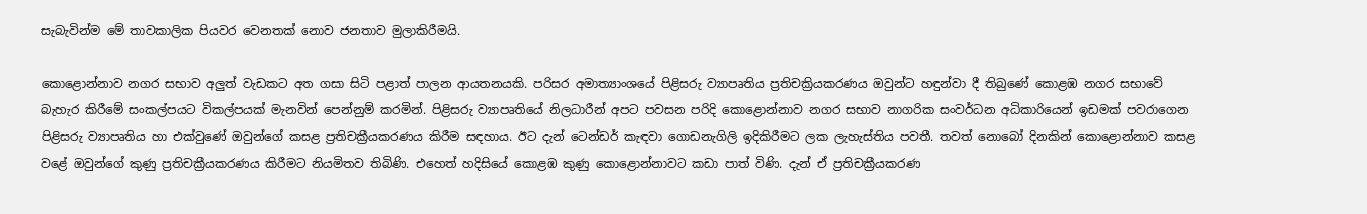සැබැවින්ම මේ තාවකාලික පියවර වෙනතක්‌ නොව ජනතාව මුලාකිරීමයි.

කොළොන්නාව නගර සභාව අලුත් වැඩකට අත ගසා සිටි පළාත් පාලන ආයතනයකි. පරිසර අමාත්‍යාංශයේ පිළිසරු ව්‍යාපෘතිය ප්‍රතිචක්‍රියකරණය ඔවුන්ට හඳුන්වා දී තිබුණේ කොළඹ නගර සභාවේ බැහැර කිරීමේ සංකල්පයට විකල්පයක්‌ මැනවින් පෙන්නුම් කරමින්. පිළිසරු ව්‍යාපෘතියේ නිලධාරීන් අපට පවසන පරිදි කොළොන්නාව නගර සභාව නාගරික සංවර්ධන අධිකාරියෙන් ඉඩමක්‌ පවරාගෙන පිළිසරු ව්‍යාපෘතිය හා එක්‌වුණේ ඔවුන්ගේ කසළ ප්‍රතිචක්‍රීයකරණය කිරීම සඳහාය. ඊට දැන් ටෙන්ඩර් කැඳවා ගොඩනැගිලි ඉදිකිරීමට ලක ලැහැස්‌තිය පවතී. තවත් නොබෝ දිනකින් කොළොන්නාව කසළ වළේ ඔවුන්ගේ කුණු ප්‍රතිචක්‍රීයකරණය කිරීමට නියමිතව තිබිණි. එහෙත් හදිසියේ කොළඹ කුණු කොළොන්නාවට කඩා පාත් විණි. දැන් ඒ ප්‍රතිචක්‍රීයකරණ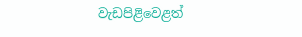වැඩපිළිවෙළත්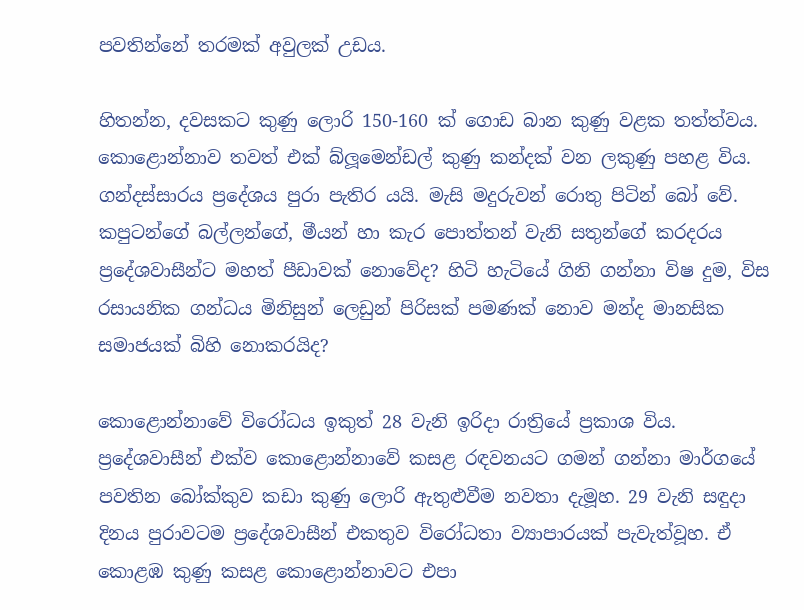පවතින්නේ තරමක්‌ අවුලක්‌ උඩය.

හිතන්න, දවසකට කුණු ලොරි 150-160 ක්‌ ගොඩ බාන කුණු වළක තත්ත්වය. කොළොන්නාව තවත් එක්‌ බ්ලූමෙන්ඩල් කුණු කන්දක්‌ වන ලකුණු පහළ විය. ගන්දස්‌සාරය ප්‍රදේශය පුරා පැතිර යයි. මැසි මදුරුවන් රොතු පිටින් බෝ වේ. කපුටන්ගේ බල්ලන්ගේ, මීයන් හා කැර පොත්තන් වැනි සතුන්ගේ කරදරය ප්‍රදේශවාසීන්ට මහත් පීඩාවක්‌ නොවේද? හිටි හැටියේ ගිනි ගන්නා විෂ දුම, විස රසායනික ගන්ධය මිනිසුන් ලෙඩුන් පිරිසක්‌ පමණක්‌ නොව මන්ද මානසික සමාජයක්‌ බිහි නොකරයිද?

කොළොන්නාවේ විරෝධය ඉකුත් 28 වැනි ඉරිදා රාත්‍රියේ ප්‍රකාශ විය. ප්‍රදේශවාසීන් එක්‌ව කොළොන්නාවේ කසළ රඳවනයට ගමන් ගන්නා මාර්ගයේ පවතින බෝක්‌කුව කඩා කුණු ලොරි ඇතුළුවීම නවතා දැමූහ. 29 වැනි සඳුදා දිනය පුරාවටම ප්‍රදේශවාසීන් එකතුව විරෝධතා ව්‍යාපාරයක්‌ පැවැත්වූහ. ඒ කොළඹ කුණු කසළ කොළොන්නාවට එපා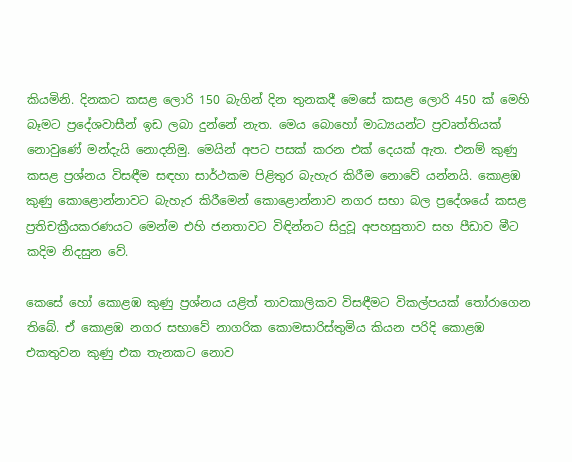කියමිනි. දිනකට කසළ ලොරි 150 බැගින් දින තුනකදී මෙසේ කසළ ලොරි 450 ක්‌ මෙහි බෑමට ප්‍රදේශවාසීන් ඉඩ ලබා දුන්නේ නැත. මෙය බොහෝ මාධ්‍යයන්ට ප්‍රවෘත්තියක්‌ නොවුණේ මන්දැයි නොදනිමු. මෙයින් අපට පසක්‌ කරන එක්‌ දෙයක්‌ ඇත. එනම් කුණු කසළ ප්‍රශ්නය විසඳීම සඳහා සාර්ථකම පිළිතුර බැහැර කිරීම නොවේ යන්නයි. කොළඹ කුණු කොළොන්නාවට බැහැර කිරීමෙන් කොළොන්නාව නගර සභා බල ප්‍රදේශයේ කසළ ප්‍රතිචක්‍රීයකරණයට මෙන්ම එහි ජනතාවට විඳින්නට සිදුවූ අපහසුතාව සහ පීඩාව මීට කදිම නිදසුන වේ.

කෙසේ හෝ කොළඹ කුණු ප්‍රශ්නය යළිත් තාවකාලිකව විසඳීමට විකල්පයක්‌ තෝරාගෙන තිබේ. ඒ කොළඹ නගර සභාවේ නාගරික කොමසාරිස්‌තුමිය කියන පරිදි කොළඹ එකතුවන කුණු එක තැනකට නොව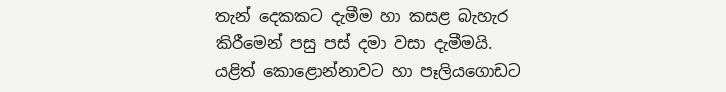තැන් දෙකකට දැමීම හා කසළ බැහැර කිරීමෙන් පසු පස්‌ දමා වසා දැමීමයි. යළිත් කොළොන්නාවට හා පෑලියගොඩට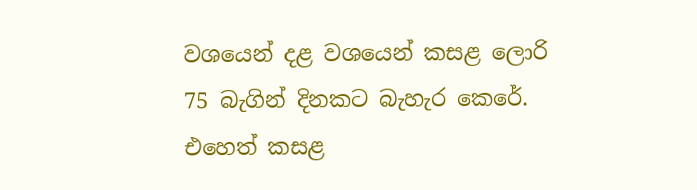වශයෙන් දළ වශයෙන් කසළ ලොරි 75 බැගින් දිනකට බැහැර කෙරේ. එහෙත් කසළ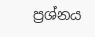ප්‍රශ්නය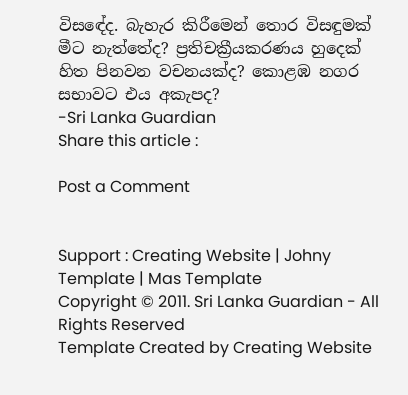විසඳේද. බැහැර කිරීමෙන් තොර විසඳුමක්‌ මීට නැත්තේද? ප්‍රතිචක්‍රීයකරණය හුදෙක්‌ හිත පිනවන වචනයක්‌ද? කොළඹ නගර සභාවට එය අකැපද?
-Sri Lanka Guardian
Share this article :

Post a Comment


Support : Creating Website | Johny Template | Mas Template
Copyright © 2011. Sri Lanka Guardian - All Rights Reserved
Template Created by Creating Website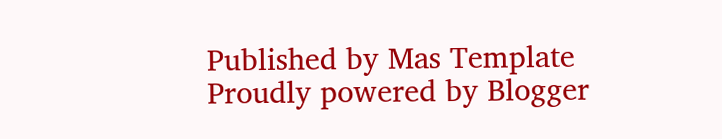Published by Mas Template
Proudly powered by Blogger